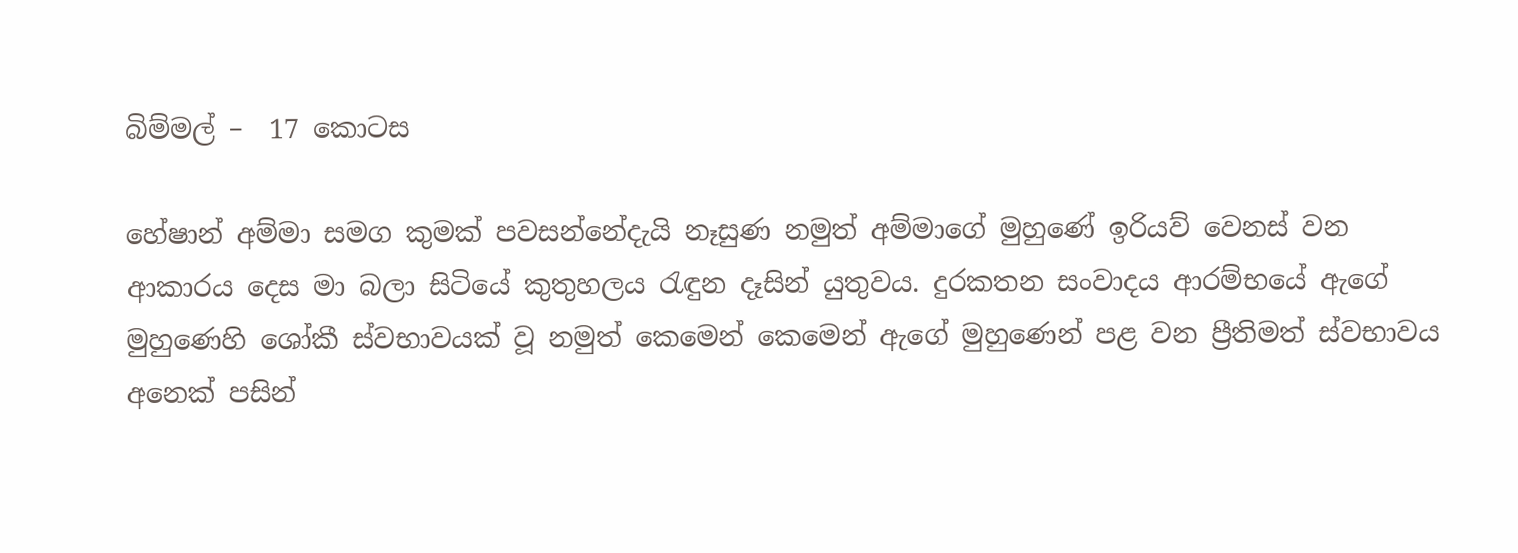බිම්මල් –  17 කොටස

හේෂාන් අම්මා සමග කුමක් පවසන්නේදැයි නෑසුණ නමුත් අම්මාගේ මුහුණේ ඉරියව් වෙනස් වන ආකාරය දෙස මා බලා සිටියේ කුතුහලය රැඳුන දෑසින් යුතුවය. දුරකතන සංවාදය ආරම්භයේ ඇගේ මුහුණෙහි ශෝකී ස්වභාවයක් වූ නමුත් කෙමෙන් කෙමෙන් ඇගේ මුහුණෙන් පළ වන ප්‍රීතිමත් ස්වභාවය අනෙක් පසින්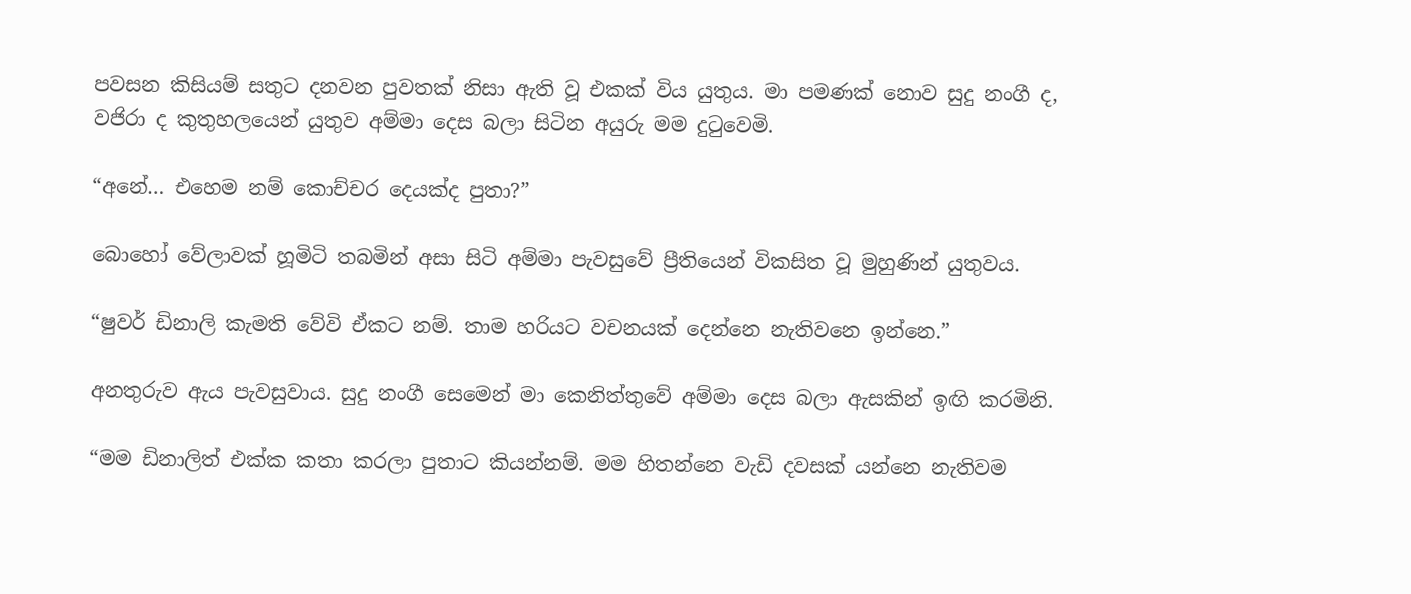පවසන කිසියම් සතුට දනවන පුවතක් නිසා ඇති වූ එකක් විය යුතුය. මා පමණක් නොව සුදු නංගී ද, වජිරා ද කුතුහලයෙන් යුතුව අම්මා දෙස බලා සිටින අයුරු මම දුටුවෙමි.

“අනේ… එහෙම නම් කොච්චර දෙයක්ද පුතා?”

බොහෝ වේලාවක් හූමිටි තබමින් අසා සිටි අම්මා පැවසුවේ ප්‍රීතියෙන් විකසිත වූ මුහුණින් යුතුවය.

“ෂුවර් ඩිනාලි කැමති වේවි ඒකට නම්. තාම හරියට වචනයක් දෙන්නෙ නැතිවනෙ ඉන්නෙ.”

අනතුරුව ඇය පැවසුවාය. සුදු නංගී සෙමෙන් මා කෙනිත්තුවේ අම්මා දෙස බලා ඇසකින් ඉඟි කරමිනි.

“මම ඩිනාලිත් එක්ක කතා කරලා පුතාට කියන්නම්. මම හිතන්නෙ වැඩි දවසක් යන්නෙ නැතිවම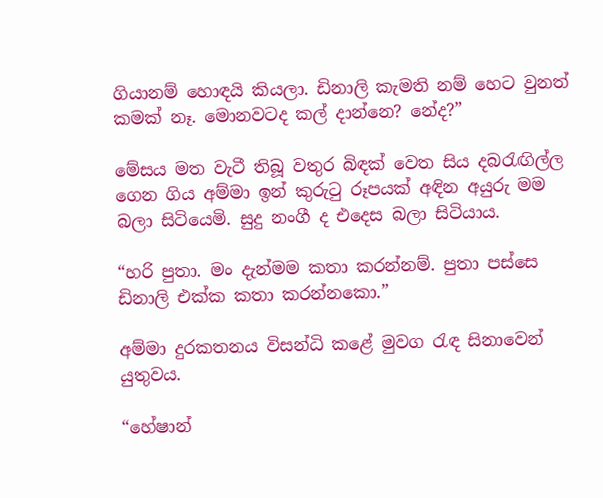ගියානම් හොඳයි කියලා. ඩිනාලි කැමති නම් හෙට වුනත් කමක් නෑ. මොනවටද කල් දාන්නෙ? නේද?”

මේසය මත වැටී තිබූ වතුර බිඳක් වෙත සිය දබරැඟිල්ල ගෙන ගිය අම්මා ඉන් කුරුටු රූපයක් අඳින අයුරු මම බලා සිටියෙමි. සුදු නංගී ද එදෙස බලා සිටියාය.

“හරි පුතා. මං දැන්මම කතා කරන්නම්. පුතා පස්සෙ ඩිනාලි එක්ක කතා කරන්නකො.”

අම්මා දුරකතනය විසන්ධි කළේ මුවග රැඳ සිනාවෙන් යුතුවය.

“හේෂාන්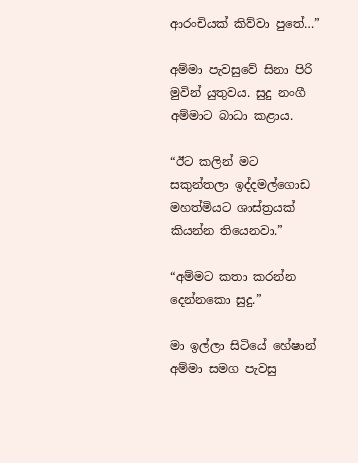ආරංචියක් කිව්වා පුතේ…”

අම්මා පැවසුවේ සිනා පිරි මුවින් යුතුවය. සුදු නංගී අම්මාට බාධා කළාය.

“ඊට කලින් මට සකුන්තලා ඉද්දමල්ගොඩ මහත්මියට ශාස්ත්‍රයක් කියන්න තියෙනවා.”

“අම්මට කතා කරන්න දෙන්නකො සුදු.”

මා ඉල්ලා සිටියේ හේෂාන් අම්මා සමග පැවසු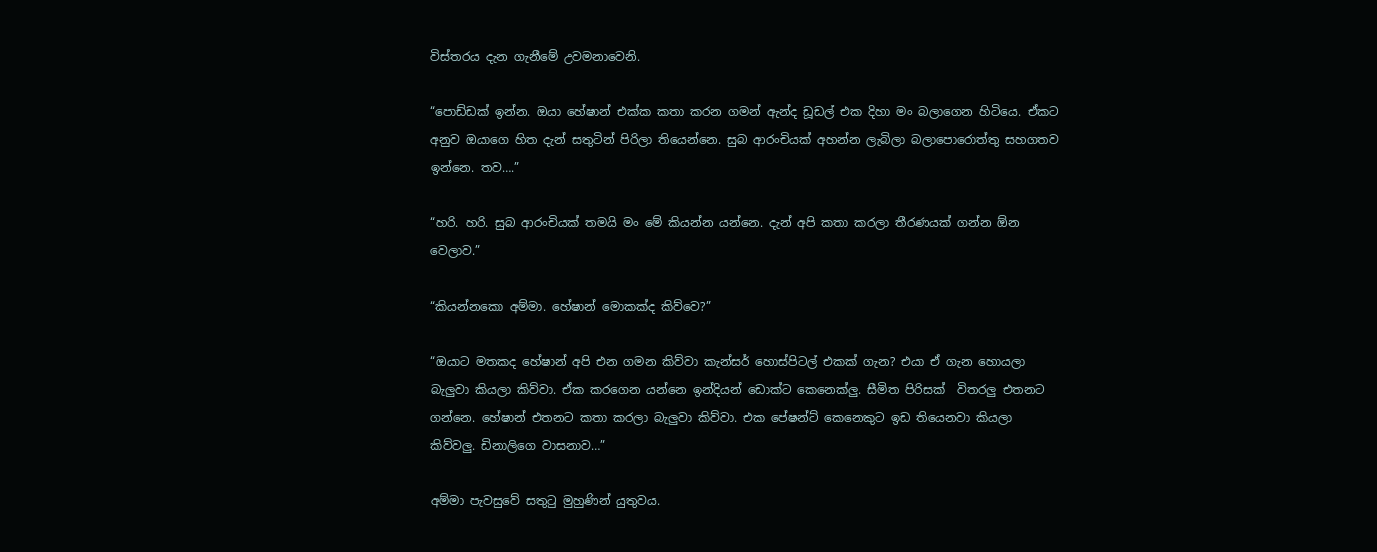විස්තරය දැන ගැනීමේ උවමනාවෙනි.

“පොඩ්ඩක් ඉන්න. ඔයා හේෂාන් එක්ක කතා කරන ගමන් ඇන්ද ඩූඩල් එක දිහා මං බලාගෙන හිටියෙ. ඒකට අනුව ඔයාගෙ හිත දැන් සතුටින් පිරිලා තියෙන්නෙ. සුබ ආරංචියක් අහන්න ලැබිලා බලාපොරොත්තු සහගතව ඉන්නෙ. තව….”

“හරි. හරි. සුබ ආරංචියක් තමයි මං මේ කියන්න යන්නෙ. දැන් අපි කතා කරලා තීරණයක් ගන්න ඕන වෙලාව.”

“කියන්නකො අම්මා. හේෂාන් මොකක්ද කිව්වෙ?”

“ඔයාට මතකද හේෂාන් අපි එන ගමන කිව්වා කැන්සර් හොස්පිටල් එකක් ගැන? එයා ඒ ගැන හොයලා බැලුවා කියලා කිව්වා. ඒක කරගෙන යන්නෙ ඉන්දියන් ඩොක්ට කෙනෙක්ලු. සීමිත පිරිසක්  විතරලු එතනට ගන්නෙ. හේෂාන් එතනට කතා කරලා බැලුවා කිව්වා. එක පේෂන්ට් කෙනෙකුට ඉඩ තියෙනවා කියලා කිව්වලු. ඩිනාලිගෙ වාසනාව…”

අම්මා පැවසුවේ සතුටු මුහුණින් යුතුවය.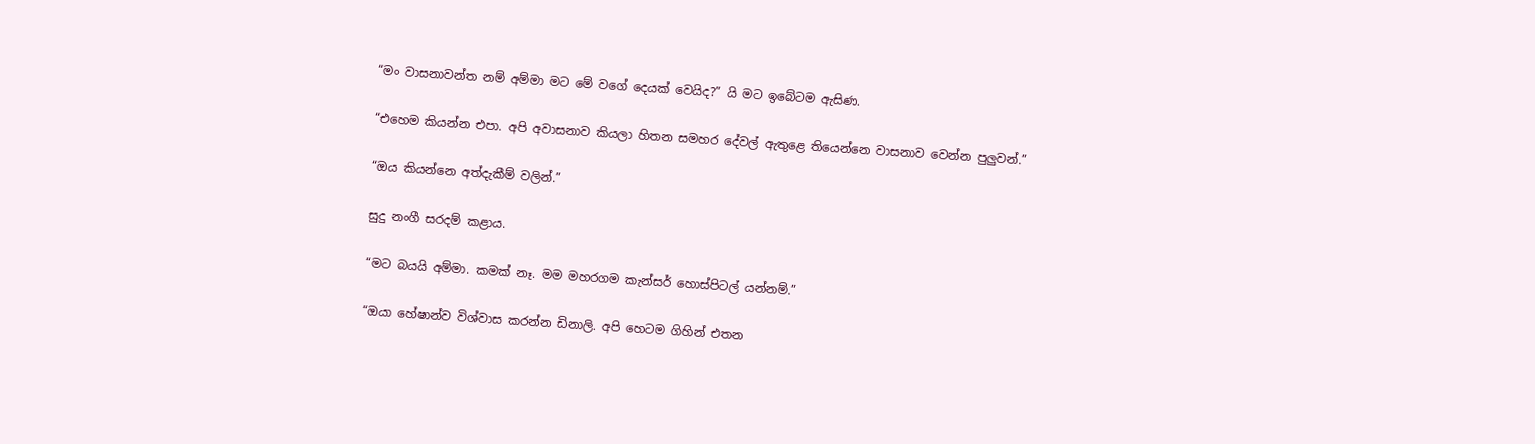“මං වාසනාවන්ත නම් අම්මා මට මේ වගේ දෙයක් වෙයිද?” යි මට ඉබේටම ඇසිණ.

“එහෙම කියන්න එපා. අපි අවාසනාව කියලා හිතන සමහර දේවල් ඇතුළෙ තියෙන්නෙ වාසනාව වෙන්න පුලුවන්.”

“ඔය කියන්නෙ අත්දැකීම් වලින්.”

සුදු නංගී සරදම් කළාය.

“මට බයයි අම්මා. කමක් නෑ. මම මහරගම කැන්සර් හොස්පිටල් යන්නම්.”

“ඔයා හේෂාන්ව විශ්වාස කරන්න ඩිනාලි. අපි හෙටම ගිහින් එතන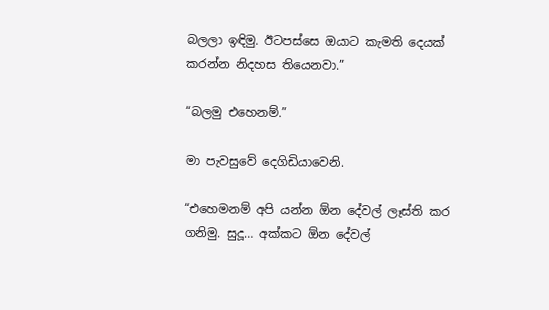බලලා ඉඳිමු. ඊටපස්සෙ ඔයාට කැමති දෙයක් කරන්න නිදහස තියෙනවා.”

“බලමු එහෙනම්.”

මා පැවසුවේ දෙගිඩියාවෙනි.

“එහෙමනම් අපි යන්න ඕන දේවල් ලෑස්ති කර ගනිමු. සුදූ… අක්කට ඕන දේවල්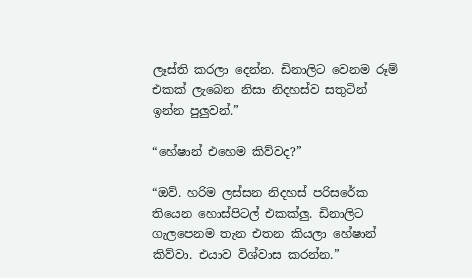ලෑස්ති කරලා දෙන්න. ඩිනාලිට වෙනම රූම් එකක් ලැබෙන නිසා නිදහස්ව සතුටින් ඉන්න පුලුවන්.”

“හේෂාන් එහෙම කිව්වද?”

“ඔව්. හරිම ලස්සන නිදහස් පරිසරේක තියෙන හොස්පිටල් එකක්ලු. ඩිනාලිට ගැලපෙනම තැන එතන කියලා හේෂාන් කිව්වා. එයාව විශ්වාස කරන්න.”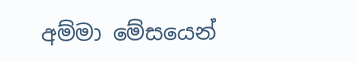අම්මා මේසයෙන්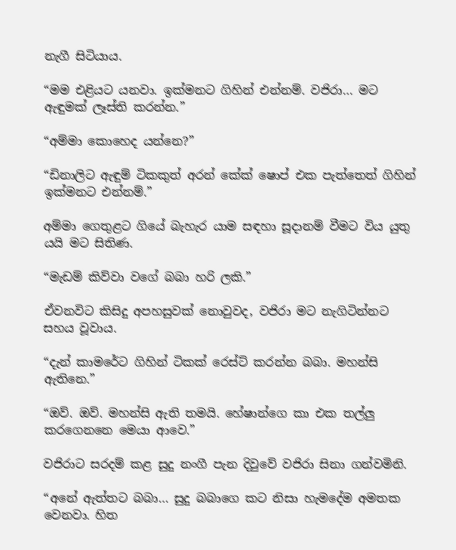නැගී සිටියාය.

“මම එළියට යනවා. ඉක්මනට ගිහින් එන්නම්. වජිරා… මට ඇඳුමක් ලෑස්ති කරන්න.”

“අම්මා කොහෙද යන්නෙ?”

“ඩිනාලිට ඇඳුම් ටිකකුත් අරන් කේක් ෂොප් එක පැත්තෙත් ගිහින් ඉක්මනට එන්නම්.”

අම්මා ගෙතුළට ගියේ බැහැර යාම සඳහා සූදානම් වීමට විය යුතු යයි මට සිතිණ.

“මැඩම් කිව්වා වගේ බබා හරි ලකි.”

ඒවනවිට කිසිදු අපහසුවක් නොවුවද, වජිරා මට නැගිටින්නට සහය වූවාය.

“දැන් කාමරේට ගිහින් ටිකක් රෙස්ට් කරන්න බබා. මහන්සි ඇතිනෙ.”

“ඔව්. ඔව්. මහන්සි ඇති තමයි. හේෂාන්ගෙ කා එක තල්ලු කරගෙනනෙ මෙයා ආවෙ.”

වජිරාට සරදම් කළ සුදු නංගී පැන දිවුවේ වජිරා සිනා ගන්වමිනි.

“අනේ ඇත්තට බබා… සුදු බබාගෙ කට නිසා හැමදේම අමතක වෙනවා. හිත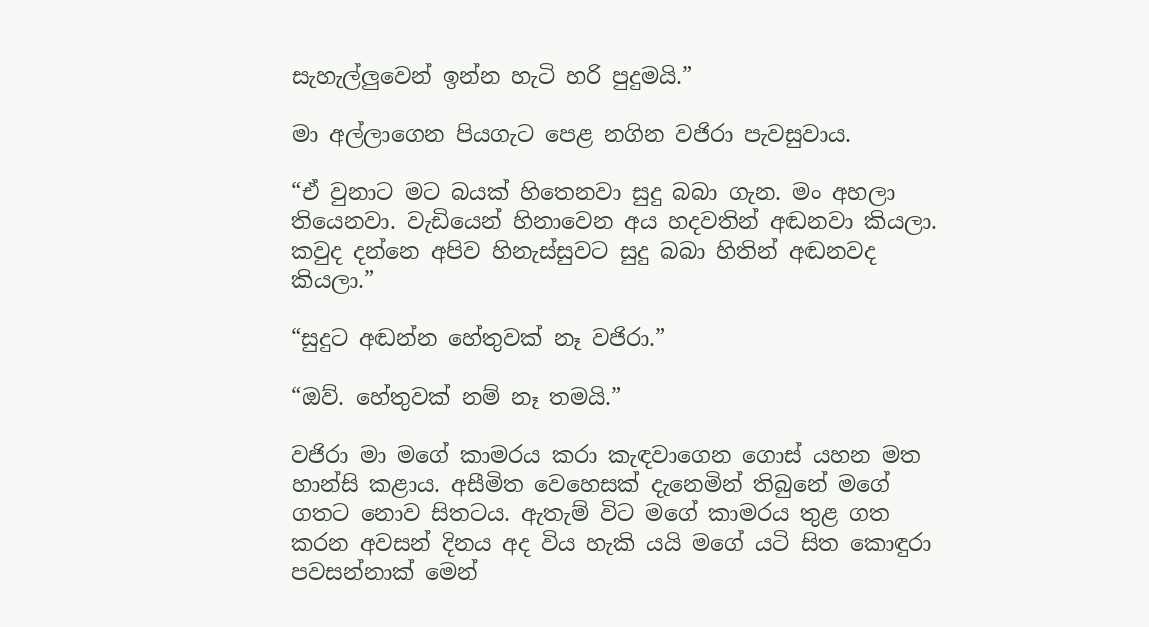සැහැල්ලුවෙන් ඉන්න හැටි හරි පුදුමයි.”

මා අල්ලාගෙන පියගැට පෙළ නගින වජිරා පැවසුවාය.

“ඒ වුනාට මට බයක් හිතෙනවා සුදු බබා ගැන. මං අහලා තියෙනවා. වැඩියෙන් හිනාවෙන අය හදවතින් අඬනවා කියලා. කවුද දන්නෙ අපිව හිනැස්සුවට සුදු බබා හිතින් අඬනවද කියලා.”

“සුදුට අඬන්න හේතුවක් නෑ වජිරා.”

“ඔව්. හේතුවක් නම් නෑ තමයි.”

වජිරා මා මගේ කාමරය කරා කැඳවාගෙන ගොස් යහන මත හාන්සි කළාය. අසීමිත වෙහෙසක් දැනෙමින් තිබුනේ මගේ ගතට නොව සිතටය. ඇතැම් විට මගේ කාමරය තුළ ගත කරන අවසන් දිනය අද විය හැකි යයි මගේ යටි සිත කොඳුරා පවසන්නාක් මෙන්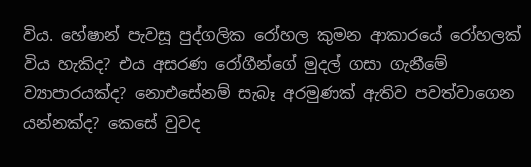විය. හේෂාන් පැවසූ පුද්ගලික රෝහල කුමන ආකාරයේ රෝහලක් විය හැකිද? එය අසරණ රෝගීන්ගේ මුදල් ගසා ගැනීමේ ව්‍යාපාරයක්ද? නොඑසේනම් සැබෑ අරමුණක් ඇතිව පවත්වාගෙන යන්නක්ද? කෙසේ වුවද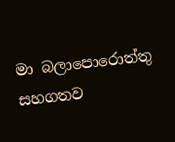මා බලාපොරොත්තු සහගතව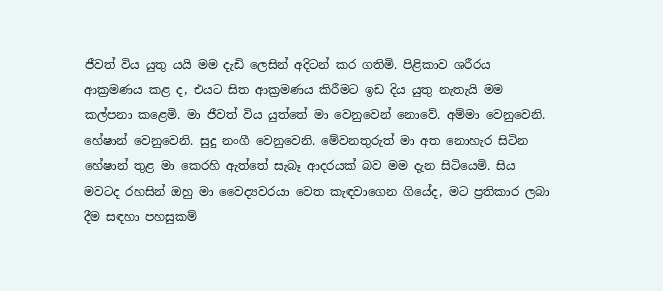ජීවත් විය යුතු යයි මම දැඩි ලෙසින් අදිටන් කර ගතිමි. පිළිකාව ශරීරය ආක්‍රමණය කළ ද, එයට සිත ආක්‍රමණය කිරීමට ඉඩ දිය යුතු නැතැයි මම කල්පනා කළෙමි. මා ජීවත් විය යුත්තේ මා වෙනුවෙන් නොවේ. අම්මා වෙනුවෙනි. හේෂාන් වෙනුවෙනි. සුදු නංගී වෙනුවෙනි. මේවනතුරුත් මා අත නොහැර සිටින හේෂාන් තුළ මා කෙරහි ඇත්තේ සැබෑ ආදරයක් බව මම දැන සිටියෙමි. සිය මවටද රහසින් ඔහු මා වෛද්‍යවරයා වෙත කැඳවාගෙන ගියේද, මට ප්‍රතිකාර ලබා දීම සඳහා පහසුකම්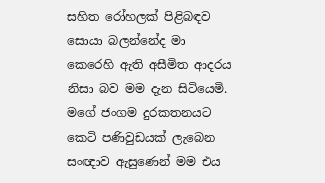සහිත රෝහලක් පිළිබඳව සොයා බලන්නේද මා කෙරෙහි ඇති අසීමිත ආදරය නිසා බව මම දැන සිටියෙමි. මගේ ජංගම දුරකතනයට කෙටි පණිවුඩයක් ලැබෙන සංඥාව ඇසුණෙන් මම එය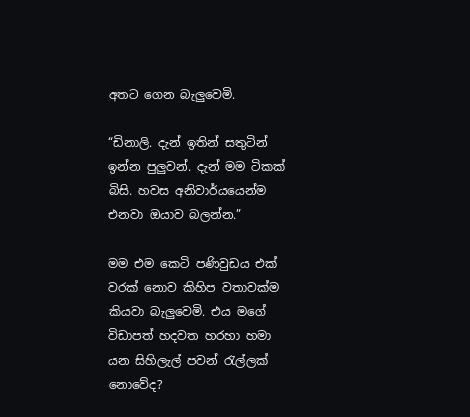අතට ගෙන බැලුවෙමි.

“ඩිනාලි. දැන් ඉතින් සතුටින් ඉන්න පුලුවන්. දැන් මම ටිකක් බිසි. හවස අනිවාර්යයෙන්ම එනවා ඔයාව බලන්න.”

මම එම කෙටි පණිවුඩය එක් වරක් නොව කිහිප වතාවක්ම කියවා බැලුවෙමි. එය මගේ විඩාපත් හදවත හරහා හමා යන සිහිලැල් පවන් රැල්ලක් නොවේද?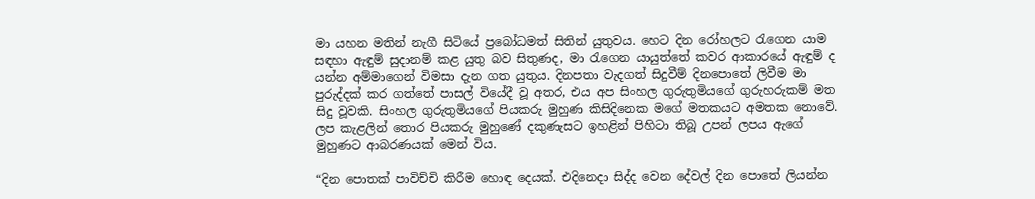මා යහන මතින් නැගී සිටියේ ප්‍රබෝධමත් සිතින් යුතුවය. හෙට දින රෝහලට රැගෙන යාම සඳහා ඇඳුම් සුදානම් කළ යුතු බව සිතුණද, මා රැගෙන යායුත්තේ කවර ආකාරයේ ඇඳුම් ද යන්න අම්මාගෙන් විමසා දැන ගත යුතුය. දිනපතා වැදගත් සිදුවීම් දිනපොතේ ලිවීම මා පුරුද්දක් කර ගත්තේ පාසල් වියේදී වූ අතර, එය අප සිංහල ගුරුතුමියගේ ගුරුහරුකම් මත සිදු වූවකි. සිංහල ගුරුතුමියගේ පියකරු මුහුණ කිසිදිනෙක මගේ මතකයට අමතක නොවේ. ලප කැළලින් තොර පියකරු මුහුණේ දකුණැසට ඉහළින් පිහිටා තිබූ උපන් ලපය ඇගේ මුහුණට ආබරණයක් මෙන් විය.

“දින පොතක් පාවිච්චි කිරීම හොඳ දෙයක්. එදිනෙදා සිද්ද වෙන දේවල් දින පොතේ ලියන්න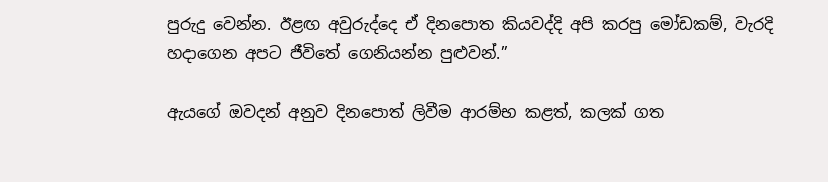පුරුදු වෙන්න. ඊළඟ අවුරුද්දෙ ඒ දිනපොත කියවද්දි අපි කරපු මෝඩකම්, වැරදි හදාගෙන අපට ජීවිතේ ගෙනියන්න පුළුවන්.”

ඇයගේ ඔවදන් අනුව දිනපොත් ලිවීම ආරම්භ කළත්, කලක් ගත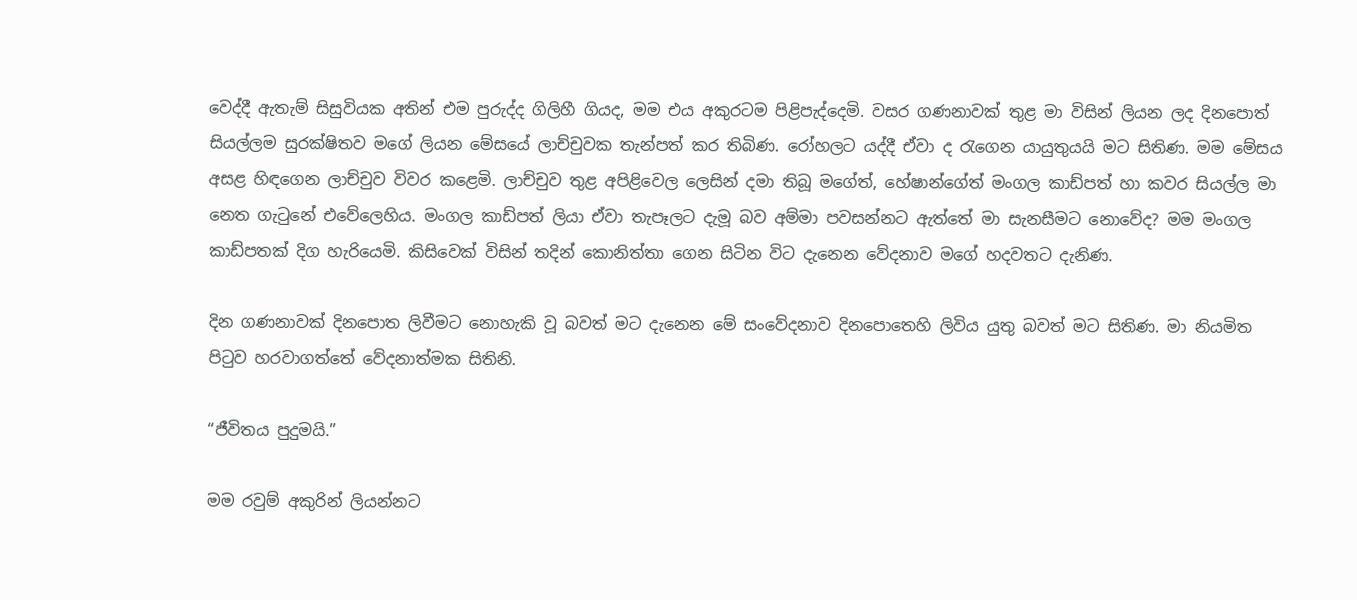වෙද්දී ඇතැම් සිසුවියක අතින් එම පුරුද්ද ගිලිහී ගියද, මම එය අකුරටම පිළිපැද්දෙමි. වසර ගණනාවක් තුළ මා විසින් ලියන ලද දිනපොත් සියල්ලම සුරක්ෂිතව මගේ ලියන මේසයේ ලාච්චුවක තැන්පත් කර තිබිණ. රෝහලට යද්දී ඒවා ද රැගෙන යායුතුයයි මට සිතිණ. මම මේසය අසළ හිඳගෙන ලාච්චුව විවර කළෙමි. ලාච්චුව තුළ අපිළිවෙල ලෙසින් දමා තිබූ මගේත්, හේෂාන්ගේත් මංගල කාඩ්පත් හා කවර සියල්ල මා නෙත ගැටුනේ එවේලෙහිය. මංගල කාඩ්පත් ලියා ඒවා තැපෑලට දැමූ බව අම්මා පවසන්නට ඇත්තේ මා සැනසීමට නොවේද? මම මංගල කාඩ්පතක් දිග හැරියෙමි. කිසිවෙක් විසින් තදින් කොනිත්තා ගෙන සිටින විට දැනෙන වේදනාව මගේ හදවතට දැනිණ.

දින ගණනාවක් දිනපොත ලිවීමට නොහැකි වූ බවත් මට දැනෙන මේ සංවේදනාව දිනපොතෙහි ලිවිය යුතු බවත් මට සිතිණ. මා නියමිත පිටුව හරවාගත්තේ වේදනාත්මක සිතිනි.

“ජීවිතය පුදුමයි.”

මම රවුම් අකුරින් ලියන්නට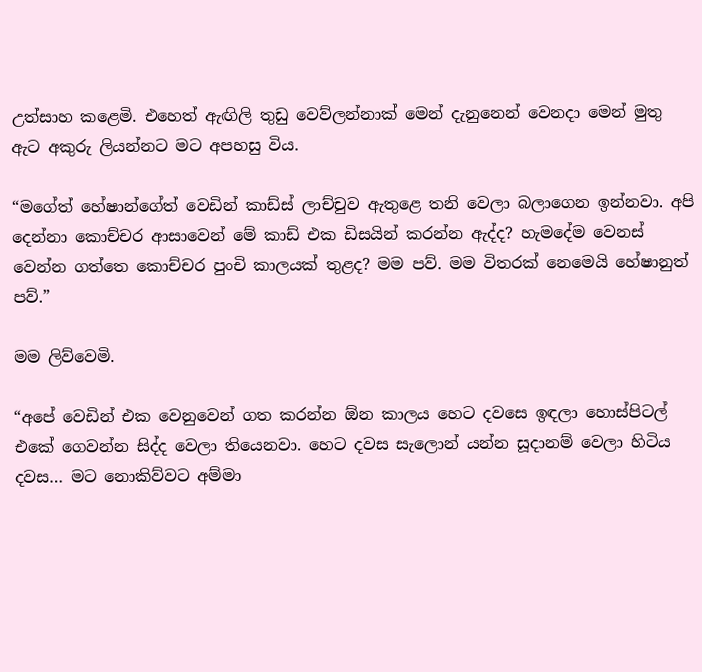උත්සාහ කළෙමි. එහෙත් ඇඟිලි තුඩු වෙව්ලන්නාක් මෙන් දැනුනෙන් වෙනදා මෙන් මුතු ඇට අකුරු ලියන්නට මට අපහසු විය.

“මගේත් හේෂාන්ගේත් වෙඩින් කාඩ්ස් ලාච්චුව ඇතුළෙ තනි වෙලා බලාගෙන ඉන්නවා. අපි දෙන්නා කොච්චර ආසාවෙන් මේ කාඩ් එක ඩිසයින් කරන්න ඇද්ද? හැමදේම වෙනස් වෙන්න ගත්තෙ කොච්චර පුංචි කාලයක් තුළද? මම පව්. මම විතරක් නෙමෙයි හේෂානුත් පව්.”

මම ලිව්වෙමි.

“අපේ වෙඩින් එක වෙනුවෙන් ගත කරන්න ඕන කාලය හෙට දවසෙ ඉඳලා හොස්පිටල් එකේ ගෙවන්න සිද්ද වෙලා තියෙනවා. හෙට දවස සැලොන් යන්න සූදානම් වෙලා හිටිය දවස… මට නොකිව්වට අම්මා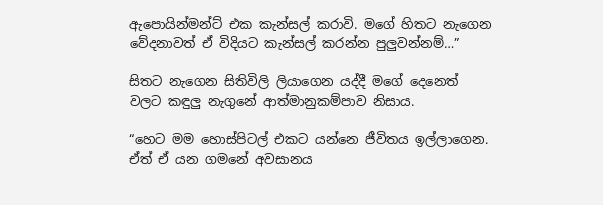ඇපොයින්මන්ට් එක කැන්සල් කරාවි. මගේ හිතට නැගෙන වේදනාවත් ඒ විදියට කැන්සල් කරන්න පුලුවන්නම්…”

සිතට නැගෙන සිතිවිලි ලියාගෙන යද්දී මගේ දෙනෙත් වලට කඳුලු නැගුනේ ආත්මානුකම්පාව නිසාය.

“හෙට මම හොස්පිටල් එකට යන්නෙ ජීවිතය ඉල්ලාගෙන. ඒත් ඒ යන ගමනේ අවසානය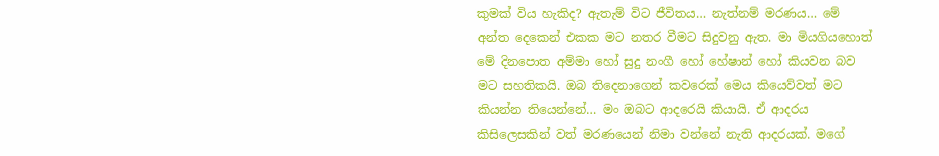කුමක් විය හැකිද? ඇතැම් විට ජීවිතය… නැත්නම් මරණය… මේ අන්ත දෙකෙන් එකක මට නතර වීමට සිදුවනු ඇත. මා මියගියහොත් මේ දිනපොත අම්මා හෝ සුදු නංගී හෝ හේෂාන් හෝ කියවන බව මට සහතිකයි. ඔබ තිදෙනාගෙන් කවරෙක් මෙය කියෙව්වත් මට කියන්න තියෙන්නේ… මං ඔබට ආදරෙයි කියායි. ඒ ආදරය කිසිලෙසකින් වත් මරණයෙන් නිමා වන්නේ නැති ආදරයක්. මගේ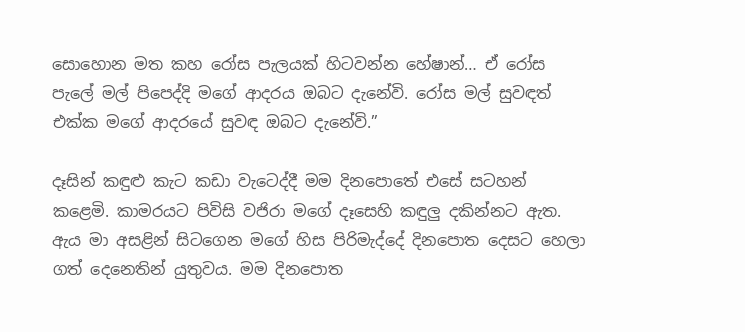සොහොන මත කහ රෝස පැලයක් හිටවන්න හේෂාන්… ඒ රෝස පැලේ මල් පිපෙද්දි මගේ ආදරය ඔබට දැනේවි. රෝස මල් සුවඳත් එක්ක මගේ ආදරයේ සුවඳ ඔබට දැනේවි.”

දෑසින් කඳුළු කැට කඩා වැටෙද්දී මම දිනපොතේ එසේ සටහන් කළෙමි. කාමරයට පිවිසි වජිරා මගේ දෑසෙහි කඳුලු දකින්නට ඇත. ඇය මා අසළින් සිටගෙන මගේ හිස පිරිමැද්දේ දිනපොත දෙසට හෙලා ගත් දෙනෙතින් යුතුවය. මම දිනපොත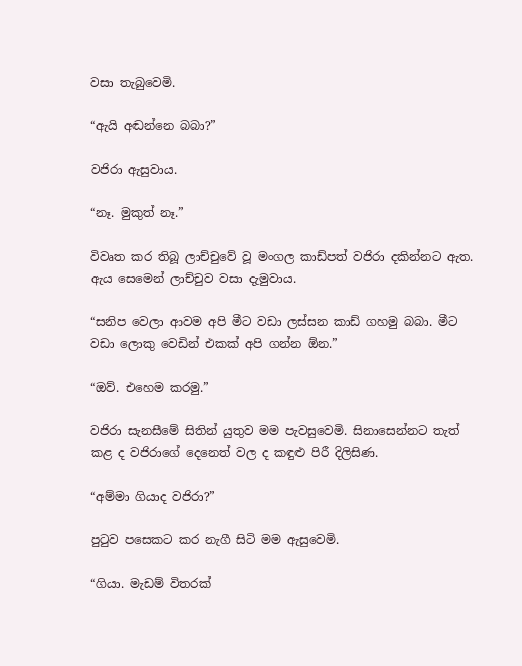වසා තැබුවෙමි.

“ඇයි අඬන්නෙ බබා?”

වජිරා ඇසුවාය.

“නෑ. මුකුත් නෑ.”

විවෘත කර තිබූ ලාච්චුවේ වූ මංගල කාඩ්පත් වජිරා දකින්නට ඇත. ඇය සෙමෙන් ලාච්චුව වසා දැමුවාය.

“සනිප වෙලා ආවම අපි මීට වඩා ලස්සන කාඩ් ගහමු බබා. මීට වඩා ලොකු වෙඩින් එකක් අපි ගන්න ඕන.”

“ඔව්. එහෙම කරමු.”

වජිරා සැනසීමේ සිතින් යුතුව මම පැවසුවෙමි. සිනාසෙන්නට තැත් කළ ද වජිරාගේ දෙනෙත් වල ද කඳුළු පිරී දිලිසිණ.

“අම්මා ගියාද වජිරා?”

පුටුව පසෙකට කර නැගී සිටි මම ඇසුවෙමි.

“ගියා. මැඩම් විතරක්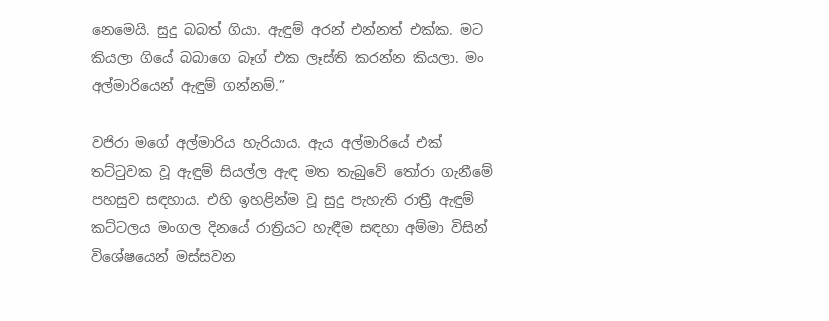නෙමෙයි. සුදු බබත් ගියා. ඇඳුම් අරන් එන්නත් එක්ක. මට කියලා ගියේ බබාගෙ බෑග් එක ලෑස්ති කරන්න කියලා. මං අල්මාරියෙන් ඇඳුම් ගන්නම්.”

වජිරා මගේ අල්මාරිය හැරියාය. ඇය අල්මාරියේ එක් තට්ටුවක වූ ඇඳුම් සියල්ල ඇඳ මත තැබුවේ තෝරා ගැනීමේ පහසුව සඳහාය. එහි ඉහළින්ම වූ සුදු පැහැති රාත්‍රී ඇඳුම් කට්ටලය මංගල දිනයේ රාත්‍රියට හැඳීම සඳහා අම්මා විසින් විශේෂයෙන් මස්සවන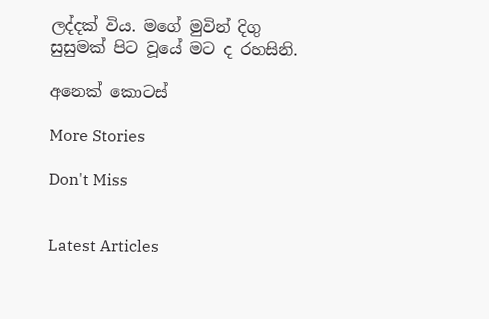ලද්දක් විය. මගේ මුවින් දිගු සුසුමක් පිට වූයේ මට ද රහසිනි.

අනෙක් කොටස්

More Stories

Don't Miss


Latest Articles